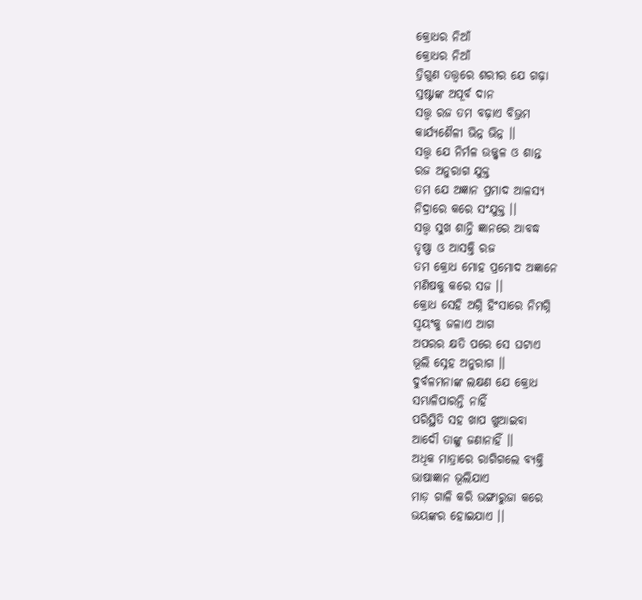କ୍ରୋଧର ନିଆଁ
କ୍ରୋଧର ନିଆଁ
ତ୍ରିଗୁଣ ତତ୍ତ୍ଵରେ ଶରୀର ଯେ ଗଢ଼ା
ସ୍ରଷ୍ଟାଙ୍କ ଅପୂର୍ବ ଦାନ
ସତ୍ତ୍ଵ ରଜ ତମ ବଢ଼ାଏ ବିଭ୍ରମ
କାର୍ଯ୍ୟଶୈଳୀ ଭିନ୍ନ ଭିନ୍ନ ।।
ସତ୍ତ୍ଵ ଯେ ନିର୍ମଳ ଉଜ୍ଜ୍ୱଳ ଓ ଶାନ୍ତ
ରଜ ଅନୁରାଗ ଯୁକ୍ତ
ତମ ଯେ ଅଜ୍ଞାନ ପ୍ରମାଦ ଆଳସ୍ୟ
ନିଦ୍ରାରେ କରେ ସଂଯୁକ୍ତ ।।
ସତ୍ତ୍ଵ ସୁଖ ଶାନ୍ତି ଜ୍ଞାନରେ ଆବଦ୍ଧ
ତୃଷ୍ଣା ଓ ଆସକ୍ତି ରଜ
ତମ କ୍ରୋଧ ମୋହ ପ୍ରମୋଦ ଅଜ୍ଞାନେ
ମଣିଷକୁ କରେ ସଜ ।।
କ୍ରୋଧ ସେହି ଅଗ୍ନି ହିଂସାରେ ନିମଗ୍ନି
ସ୍ଵୟଂକୁ ଜଳାଏ ଆଗ
ଅପରର କ୍ଷତି ପରେ ସେ ଘଟାଏ
ଭୂଲି ସ୍ନେହ ଅନୁରାଗ ।।
ଦୁର୍ବଳମନାଙ୍କ ଲକ୍ଷଣ ଯେ କ୍ରୋଧ
ସମ୍ଭାଳିପାରନ୍ତି ନାହିଁ
ପରିସ୍ଥିତି ସହ ଖାପ ଖୁଆଇବା
ଆଦୌ ତାଙ୍କୁ ଜଣାନାହିଁ ।।
ଅଧିକ ମାତ୍ରାରେ ରାଗିଗଲେ ବ୍ୟକ୍ତି
ଭାଷାଜ୍ଞାନ ଭୂଲିଯାଏ
ମାଡ଼ ଗାଳି କରି ଭଙ୍ଗାରୁଜା କରେ
ଭୟଙ୍କର ହୋଇଯାଏ ।।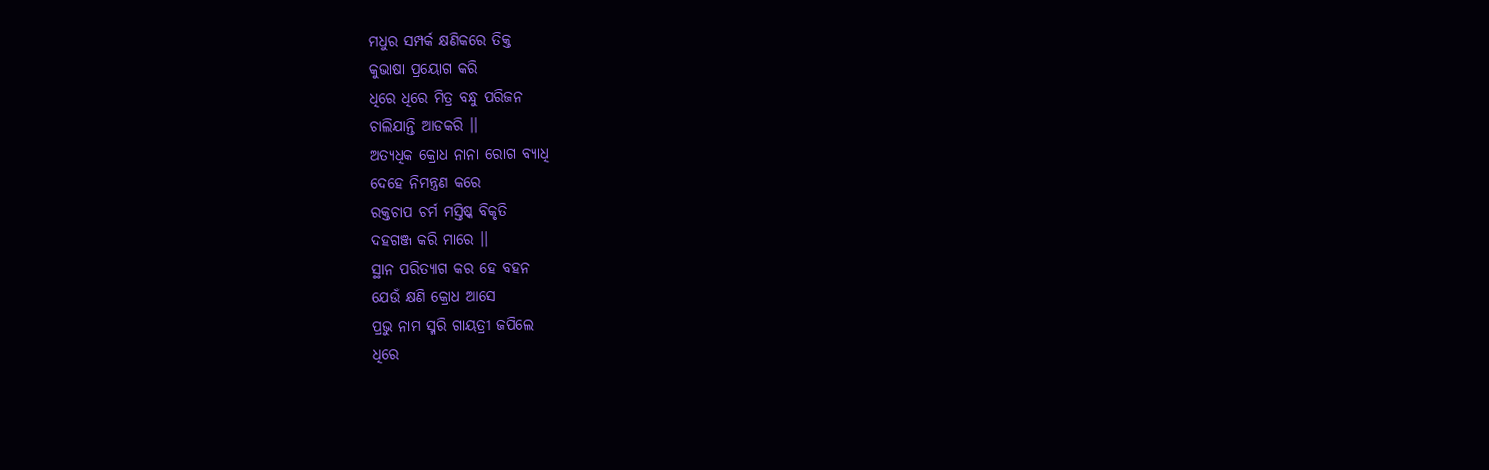ମଧୁର ସମ୍ପର୍କ କ୍ଷଣିକରେ ତିକ୍ତ
କୁଭାଷା ପ୍ରୟୋଗ କରି
ଧିରେ ଧିରେ ମିତ୍ର ବନ୍ଧୁ ପରିଜନ
ଚାଲିଯାନ୍ତି ଆଡକରି ।।
ଅତ୍ୟଧିକ କ୍ରୋଧ ନାନା ରୋଗ ବ୍ୟାଧି
ଦେହେ ନିମନ୍ତ୍ରଣ କରେ
ରକ୍ତଚାପ ଚର୍ମ ମସ୍ତିଷ୍କ ବିକୃତି
ଦହଗଞ୍ଜ କରି ମାରେ ।।
ସ୍ଥାନ ପରିତ୍ୟାଗ କର ହେ ବହନ
ଯେଉଁ କ୍ଷଣି କ୍ରୋଧ ଆସେ
ପ୍ରଭୁ ନାମ ସ୍ମରି ଗାୟତ୍ରୀ ଜପିଲେ
ଧିରେ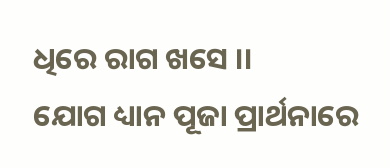ଧିରେ ରାଗ ଖସେ ।।
ଯୋଗ ଧ୍ୟାନ ପୂଜା ପ୍ରାର୍ଥନାରେ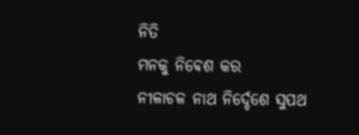ନିତି
ମନକୁ ନିଵେଶ କର
ନୀଳାଚଳ ନାଥ ନିର୍ଦ୍ଦେଶେ ସୁପଥ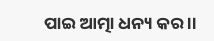ପାଇ ଆତ୍ମା ଧନ୍ୟ କର ।।